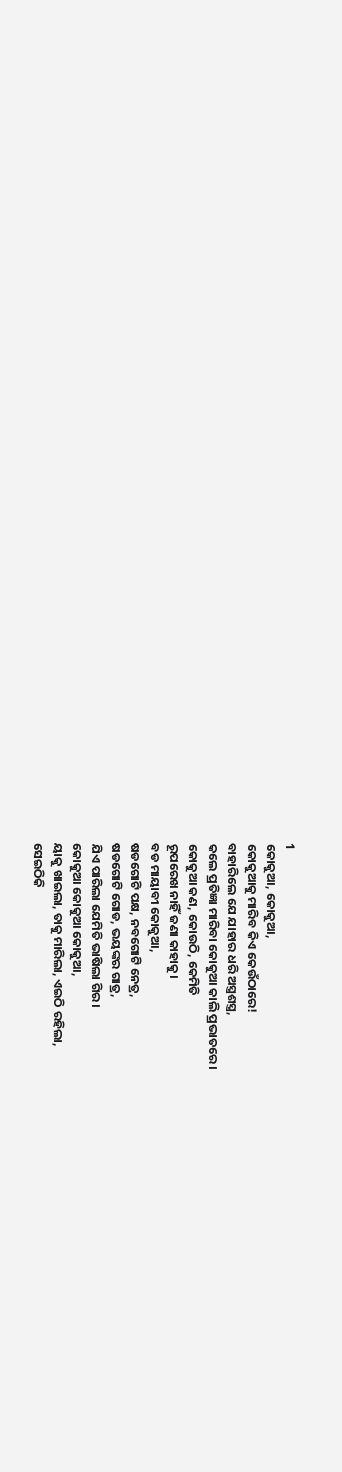1
କୋକୁଆ, କୋକୁଆ,
କୋକୁଆକୁ ମାରିବ କିଏ କେଉଁଠାରେ!
ବାହାରିଲେ ଯେ ଯାହାର ଧରି ଅସ୍ତ୍ରଶସ୍ତ୍ର,
କଲେ ପ୍ରତିଜ୍ଞା ମାରିବା କୋକୁଆ କାଲି ପ୍ରଭାତରେ।
କୋକୁଆ କଣ, କୋଉଠି, କେମିତି
ରୂପରେଖ ନାହିଁ ଜଣା କାହାକୁ।
ବଡ ମାୟାବୀ କୋକୁଆ,
ଷଡଗୋଟି ପକ୍ଷ, ନବଗୋଟି ନେତ୍ର,
ଷଡଗୋଟି ଗୋଡ, ଭୟଙ୍କର ଗାତ୍ର,
ଯିଏ ପାରିଲା ଯେମିତି ଭାଷିଲା ଗିର।
କୋକୁଆ କୋକୁଆ କୋକୁଆ,
ୟାକୁ ଖାଇଲା, ତାକୁ ମାରିଲା, ଏଇଠି ରହିଲା,
ସେଇଠିକି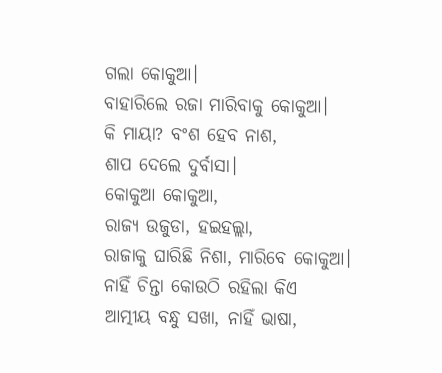ଗଲା କୋକୁଆ।
ବାହାରିଲେ ରଜା ମାରିବାକୁ କୋକୁଆ।
କି ମାୟା? ବଂଶ ହେବ ନାଶ,
ଶାପ ଦେଲେ ଦୁର୍ବାସା।
କୋକୁଆ କୋକୁଆ,
ରାଜ୍ୟ ଉଜୁଡା, ହଇହଲ୍ଲା,
ରାଜାକୁ ଘାରିଛି ନିଶା, ମାରିବେ କୋକୁଆ।
ନାହିଁ ଚିନ୍ତା କୋଉଠି ରହିଲା କିଏ
ଆତ୍ମୀୟ ବନ୍ଧୁ ସଖା, ନାହିଁ ଭାଷା,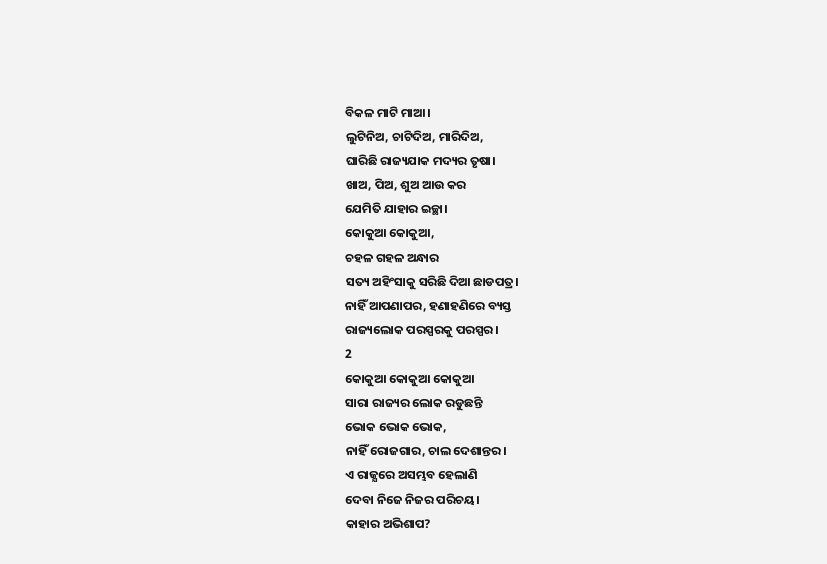ବିକଳ ମାଟି ମାଆ।
ଲୁଟିନିଅ, ଚାଟିଦିଅ, ମାରିଦିଅ,
ଘାରିଛି ରାଜ୍ୟଯାକ ମଦ୍ୟର ତୃଷା।
ଖାଅ, ପିଅ, ଶୁଅ ଆଉ କର
ଯେମିତି ଯାହାର ଇଚ୍ଛା।
କୋକୁଆ କୋକୁଆ,
ଚହଳ ଗହଳ ଅନ୍ଧାର
ସତ୍ୟ ଅହିଂସାକୁ ସରିଛି ଦିଆ ଛାଡପତ୍ର।
ନାହିଁ ଆପଣାପର, ହଣାହଣିରେ ବ୍ୟସ୍ତ
ରାଜ୍ୟଲୋକ ପରସ୍ପରକୁ ପରସ୍ପର।
2
କୋକୁଆ କୋକୁଆ କୋକୁଆ
ସାରା ରାଜ୍ୟର ଲୋକ ରଡୁଛନ୍ତି
ଭୋକ ଭୋକ ଭୋକ,
ନାହିଁ ରୋଜଗାର, ଚାଲ ଦେଶାନ୍ତର।
ଏ ରାଜ୍ଯରେ ଅସମ୍ଭବ ହେଲାଣି
ଦେବା ନିଜେ ନିଜର ପରିଚୟ।
କାହାର ଅଭିଶାପ?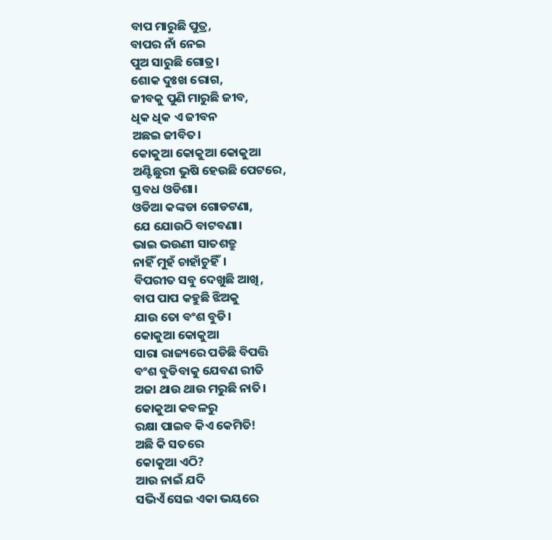ବାପ ମାରୁଛି ପୁତ୍ର,
ବାପର ନାଁ ନେଇ
ପୁଅ ସାରୁଛି ଗୋତ୍ର।
ଶୋକ ଦୁଃଖ ରୋଗ,
ଜୀବକୁ ପୁଣି ମାରୁଛି ଜୀବ,
ଧିକ ଧିକ ଏ ଜୀବନ
ଅଛଇ ଜୀବିତ।
କୋକୁଆ କୋକୁଆ କୋକୁଆ
ଅଣ୍ଟିଛୁରୀ ଭୁଷି ହେଉଛି ପେଟରେ,
ସ୍ତବଧ ଓଡିଶା।
ଓଡିଆ କଙ୍କଡା ଗୋଡଟଣା,
ଯେ ଯୋଉଠି ବାଟବଣା।
ଭାଇ ଭଉଣୀ ସାତଶତ୍ରୁ
ନାହିଁ ମୁହଁ ଚାହାଁଚୁହିଁ।
ବିପରୀତ ସବୁ ଦେଖୁଛି ଆଖି,
ବାପ ପାପ କହୁଛି ଝିଅକୁ
ଯାଉ ତୋ ବଂଶ ବୁଡି।
କୋକୁଆ କୋକୁଆ
ସାରା ରାଜ୍ୟରେ ପଡିଛି ବିପତ୍ତି
ବଂଶ ବୁଡିବାକୁ ଯେବଣ ରୀତି
ଅଜା ଥାଉ ଥାଉ ମରୁଛି ନାତି।
କୋକୁଆ କବଳରୁ
ରକ୍ଷା ପାଇବ କିଏ କେମିତି!
ଅଛି କି ସତରେ
କୋକୁଆ ଏଠି?
ଆଉ ନାଇଁ ଯଦି
ସଭିଏଁ ସେଇ ଏକା ଭୟରେ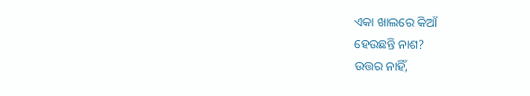ଏକା ଖାଲରେ କିଆଁ
ହେଉଛନ୍ତି ନାଶ?
ଉତ୍ତର ନାହିଁ,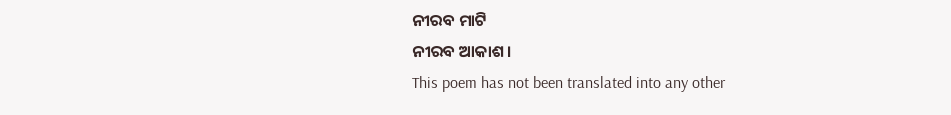ନୀରବ ମାଟି
ନୀରବ ଆକାଶ।
This poem has not been translated into any other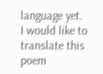language yet.
I would like to translate this poem